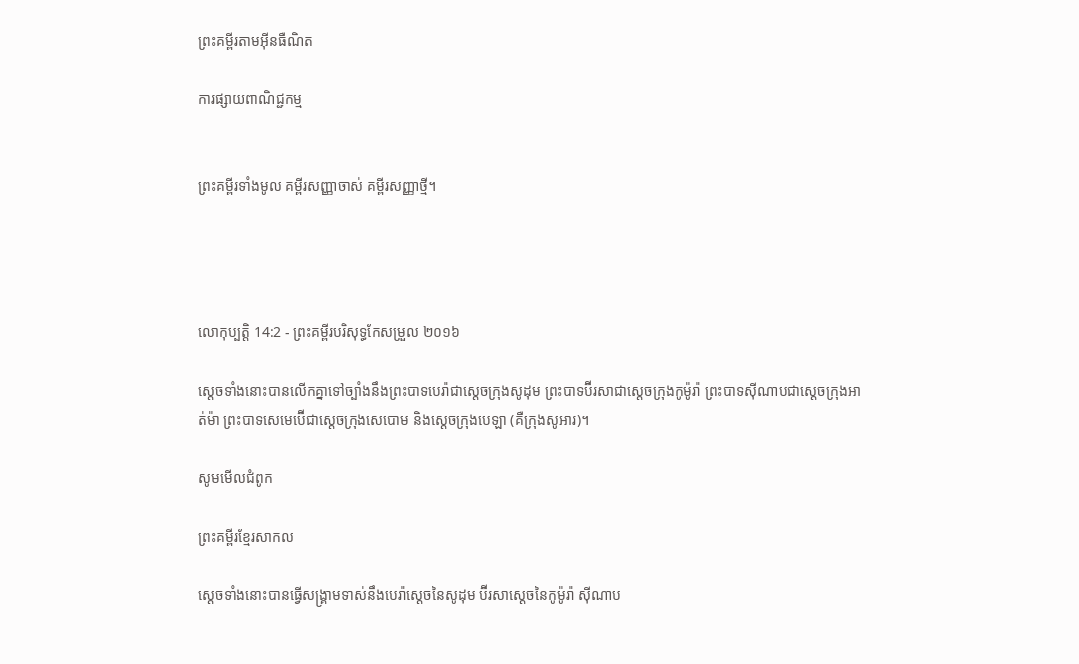ព្រះគម្ពីរតាមអ៊ីនធឺណិត

ការផ្សាយពាណិជ្ជកម្ម


ព្រះគម្ពីរទាំងមូល គម្ពីរសញ្ញាចាស់ គម្ពីរសញ្ញាថ្មី។




លោកុ‌ប្បត្តិ 14:2 - ព្រះគម្ពីរបរិសុទ្ធកែសម្រួល ២០១៦

ស្តេចទាំងនោះបានលើកគ្នាទៅច្បាំងនឹងព្រះបាទបេរ៉ាជាស្តេចក្រុងសូដុម ព្រះបាទប៊ីរសាជាស្តេចក្រុងកូម៉ូរ៉ា ព្រះបាទស៊ីណាបជាស្តេចក្រុងអាត់ម៉ា ព្រះបាទសេមេ‌ប៊ើជាស្តេចក្រុងសេបោម និងស្តេចក្រុងបេឡា (គឺក្រុងសូអារ)។

សូមមើលជំពូក

ព្រះគម្ពីរខ្មែរសាកល

ស្ដេចទាំងនោះបានធ្វើសង្គ្រាមទាស់នឹងបេរ៉ាស្ដេចនៃសូដុម ប៊ីរសាស្ដេចនៃកូម៉ូរ៉ា ស៊ីណាប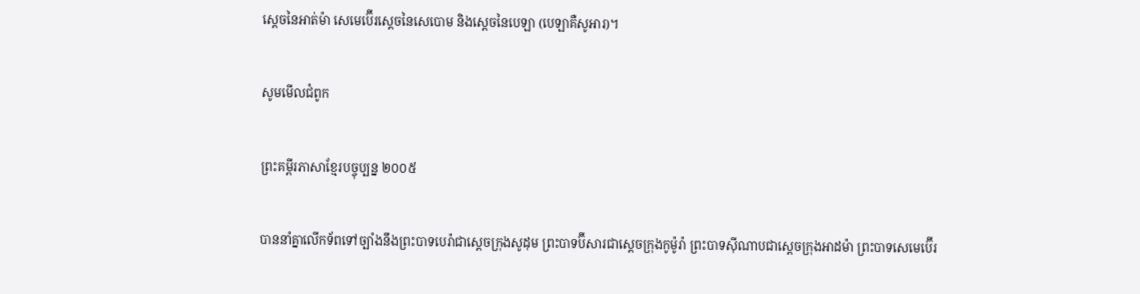ស្ដេចនៃអាត់ម៉ា សេមេប៊ើរស្ដេចនៃសេបោម និងស្ដេចនៃបេឡា (បេឡាគឺសូអារ)។

សូមមើលជំពូក

ព្រះគម្ពីរភាសាខ្មែរបច្ចុប្បន្ន ២០០៥

បាននាំគ្នាលើកទ័ពទៅច្បាំងនឹងព្រះ‌បាទបេរ៉ាជាស្ដេចក្រុងសូដុម ព្រះ‌បាទប៊ីសារជាស្ដេចក្រុងកូម៉ូ‌រ៉ា ព្រះ‌បាទស៊ីណាបជាស្ដេចក្រុងអាដ‌ម៉ា ព្រះ‌បាទសេមេ‌ប៊ើរ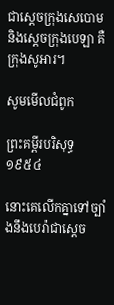ជាស្ដេចក្រុងសេ‌បោម និងស្ដេចក្រុងបេឡា គឺក្រុងសូអារ។

សូមមើលជំពូក

ព្រះគម្ពីរបរិសុទ្ធ ១៩៥៤

នោះគេលើកគ្នាទៅច្បាំងនឹងបេរ៉ាជាស្តេច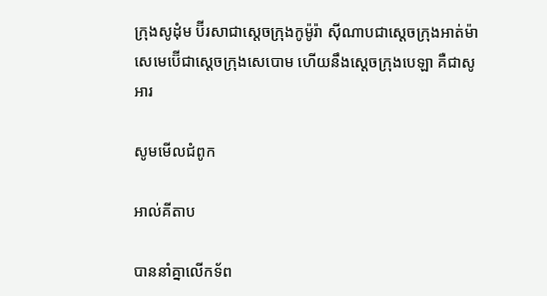ក្រុងសូដុំម ប៊ីរសាជាស្តេចក្រុងកូម៉ូរ៉ា ស៊ីណាបជាស្តេចក្រុងអាត់ម៉ា សេមេប៊ើជាស្តេចក្រុងសេបោម ហើយនឹងស្តេចក្រុងបេឡា គឺជាសូអារ

សូមមើលជំពូក

អាល់គីតាប

បាននាំគ្នាលើកទ័ព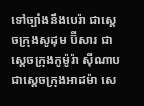ទៅច្បាំងនឹងបេរ៉ា ជាស្តេចក្រុងសូដុម ប៊ីសារ ជាស្តេចក្រុងកូម៉ូរ៉ា ស៊ីណាប ជាស្តេចក្រុងអាដម៉ា សេ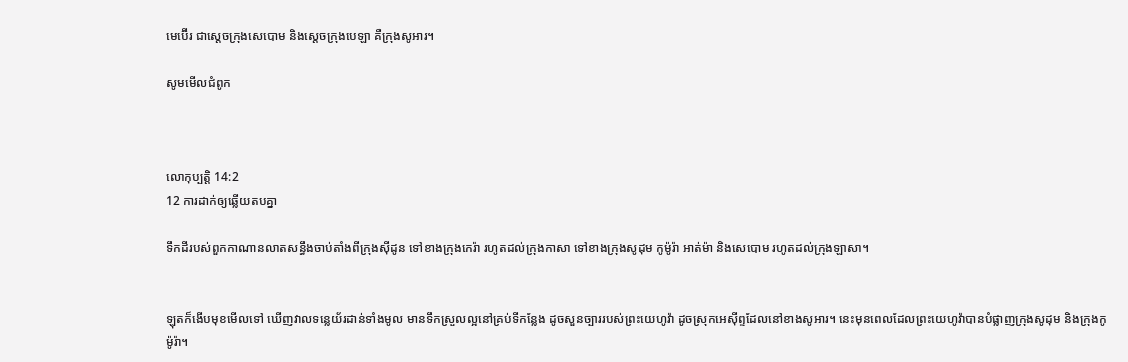មេ‌ប៊ើរ ជាស្តេចក្រុងសេបោម និងស្តេចក្រុងបេឡា គឺក្រុងសូអារ។

សូមមើលជំពូក



លោកុ‌ប្បត្តិ 14:2
12 ការដាក់ឲ្យឆ្លើយតបគ្នា

ទឹកដីរបស់ពួកកាណានលាតសន្ធឹងចាប់តាំងពីក្រុងស៊ីដូន ទៅខាងក្រុងកេរ៉ា រហូតដល់ក្រុងកាសា ទៅខាងក្រុងសូដុម កូម៉ូរ៉ា អាត់ម៉ា និងសេ‌បោម រហូតដល់ក្រុងឡា‌សា។


ឡុតក៏ងើបមុខមើលទៅ ឃើញវាលទន្លេយ័រដាន់ទាំងមូល មានទឹកស្រួលល្អនៅគ្រប់ទីកន្លែង ដូចសួន‌ច្បាររបស់ព្រះ‌យេហូវ៉ា ដូចស្រុកអេស៊ីព្ទដែលនៅខាងសូអារ។ នេះមុនពេលដែលព្រះ‌យេហូវ៉ាបានបំផ្លាញក្រុងសូដុម និងក្រុងកូម៉ូរ៉ា។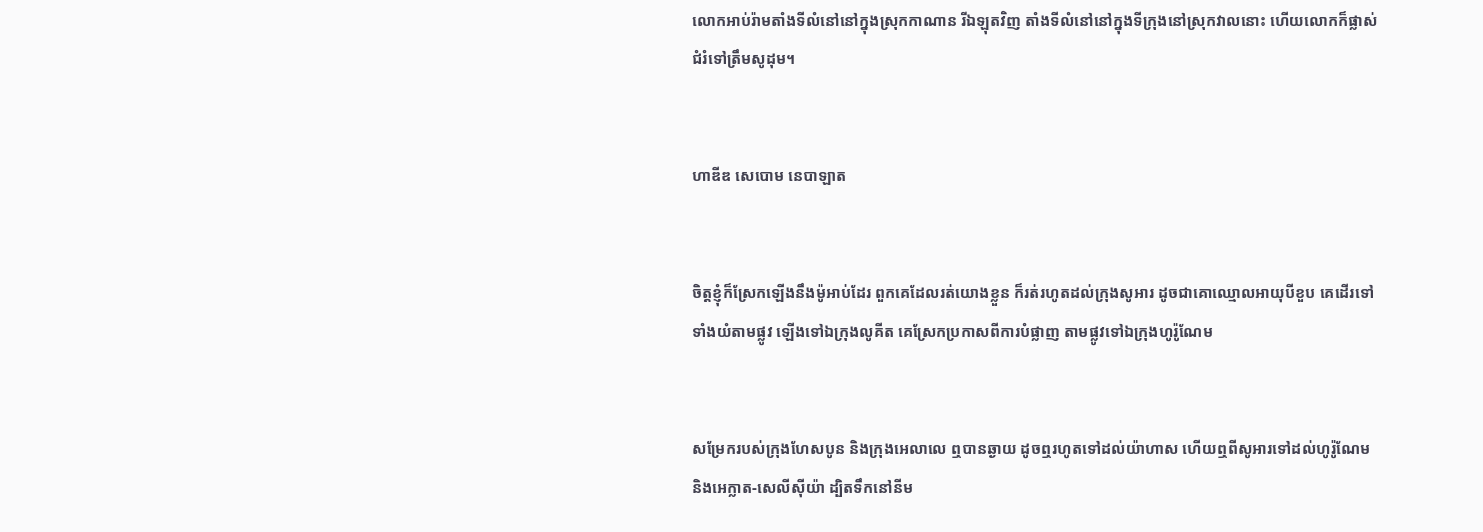លោកអាប់‌រ៉ាមតាំងទីលំនៅនៅក្នុងស្រុកកាណាន រីឯឡុតវិញ តាំងទីលំនៅនៅក្នុងទីក្រុងនៅស្រុកវាលនោះ ហើយលោកក៏ផ្លាស់ជំរំទៅត្រឹមសូដុម។


ហាឌីឌ សេបោម នេបា‌ឡាត


ចិត្តខ្ញុំក៏ស្រែកឡើងនឹងម៉ូអាប់ដែរ ពួកគេដែលរត់យោងខ្លួន ក៏រត់រហូតដល់ក្រុងសូអារ ដូចជាគោឈ្មោលអាយុបីខួប គេដើរទៅទាំងយំតាមផ្លូវ ឡើងទៅឯក្រុងលូគីត គេស្រែកប្រកាសពីការបំផ្លាញ តាមផ្លូវទៅឯក្រុងហូរ៉ូណែម


សម្រែករបស់ក្រុងហែសបូន និងក្រុងអេលាលេ ឮបានឆ្ងាយ ដូចឮរហូតទៅដល់យ៉ាហាស ហើយឮពីសូអារទៅដល់ហូរ៉ូណែម និងអេក្លាត-សេលីស៊ីយ៉ា ដ្បិតទឹកនៅនីម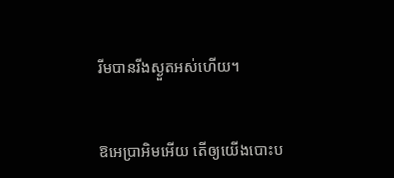រីមបានរីងស្ងួតអស់ហើយ។


ឱអេប្រាអិមអើយ តើឲ្យយើងបោះប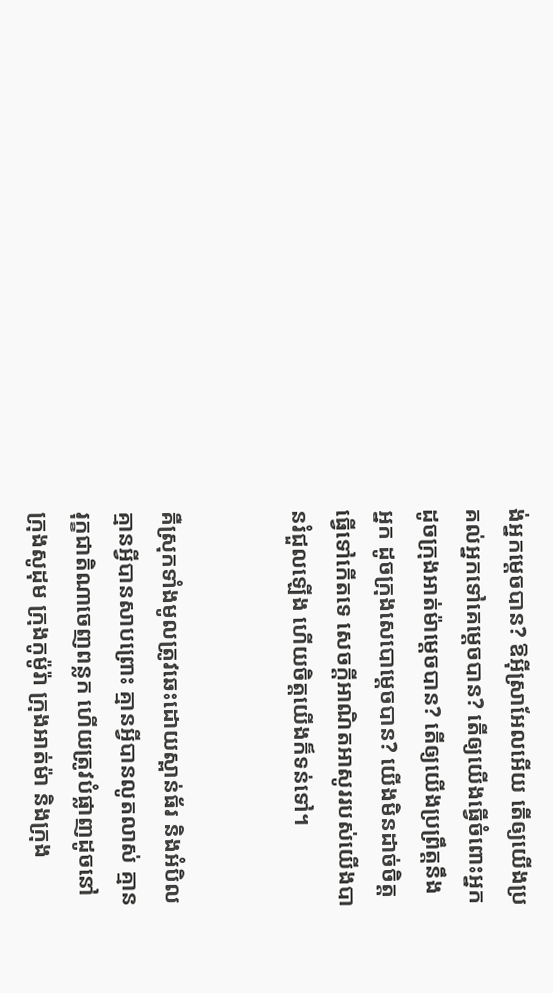ង់អ្នកម្ដេចបាន? ឱអ៊ីស្រា‌អែលអើយ តើឲ្យយើងប្រគល់អ្នកទៅគេម្ដេចបាន? តើឲ្យយើងធ្វើចំពោះអ្នក ដូចក្រុងអាត់ម៉ាម្ដេចបាន? តើឲ្យយើងប្រព្រឹត្តនឹងអ្នក ដូចក្រុងសេបោម្តេចបាន? យើងមិនដាច់ចិត្តធ្វើទៅកើតទេ សេចក្ដីអាណិតអាសូររបស់យើងបានរំជួលឡើង ហើយចិត្តយើងក៏ទន់ទៅ។


គឺស្រុកទាំងមូលត្រូវឆេះដោយស្ពាន់‌ធ័រ និងអំបិល គ្មានអ្វីបានសាប‌ព្រោះ គ្មានអ្វីបានលូត‌លាស់ គ្មានរុក្ខ‌ជាតិណាចេញពន្លក ហើយត្រូវបំផ្លាញដូចនៅក្រុងសូដុម ក្រុងកូម៉ូរ៉ា ក្រុងអាត់ម៉ា និងក្រុង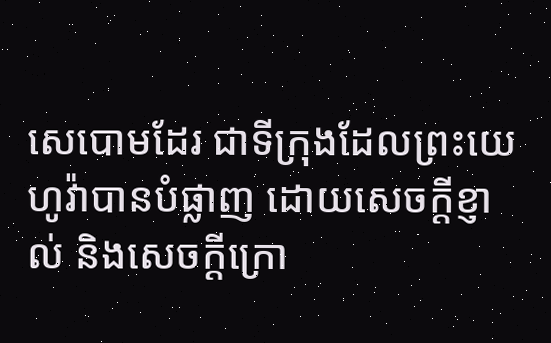សេបោមដែរ ជាទីក្រុងដែលព្រះ‌យេហូវ៉ាបានបំផ្លាញ ដោយសេចក្ដី‌ខ្ញាល់ និងសេចក្ដី‌ក្រោ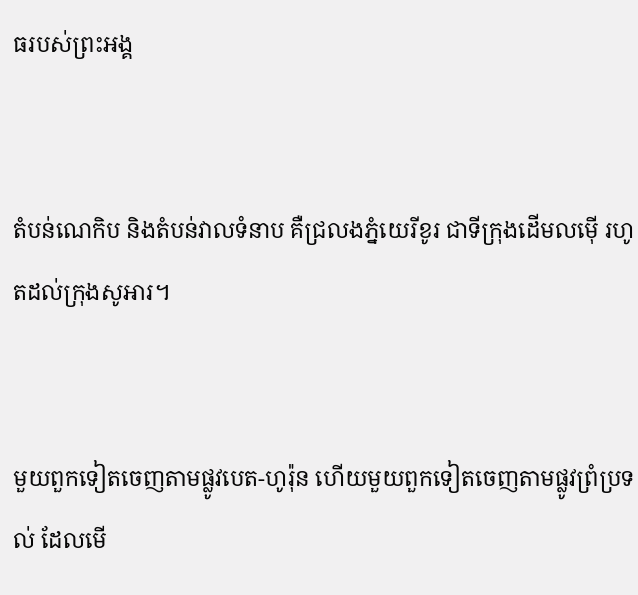ធរបស់ព្រះ‌អង្គ


តំបន់ណេកិប និងតំបន់វាលទំនាប គឺជ្រលងភ្នំយេរីខូរ ជាទីក្រុងដើមលម៉ើ រហូតដល់ក្រុងសូអារ។


មួយពួកទៀតចេញតាមផ្លូវបេត-ហូរ៉ុន ហើយមួយពួកទៀតចេញតាមផ្លូវព្រំ‌ប្រទល់ ដែលមើ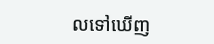លទៅឃើញ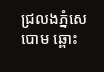ជ្រលងភ្នំសេបោម ឆ្ពោះ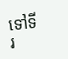ទៅទីរ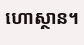ហោ‌ស្ថាន។